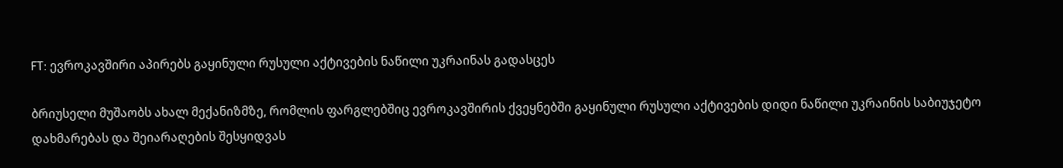FT: ევროკავშირი აპირებს გაყინული რუსული აქტივების ნაწილი უკრაინას გადასცეს

ბრიუსელი მუშაობს ახალ მექანიზმზე, რომლის ფარგლებშიც ევროკავშირის ქვეყნებში გაყინული რუსული აქტივების დიდი ნაწილი უკრაინის საბიუჯეტო დახმარებას და შეიარაღების შესყიდვას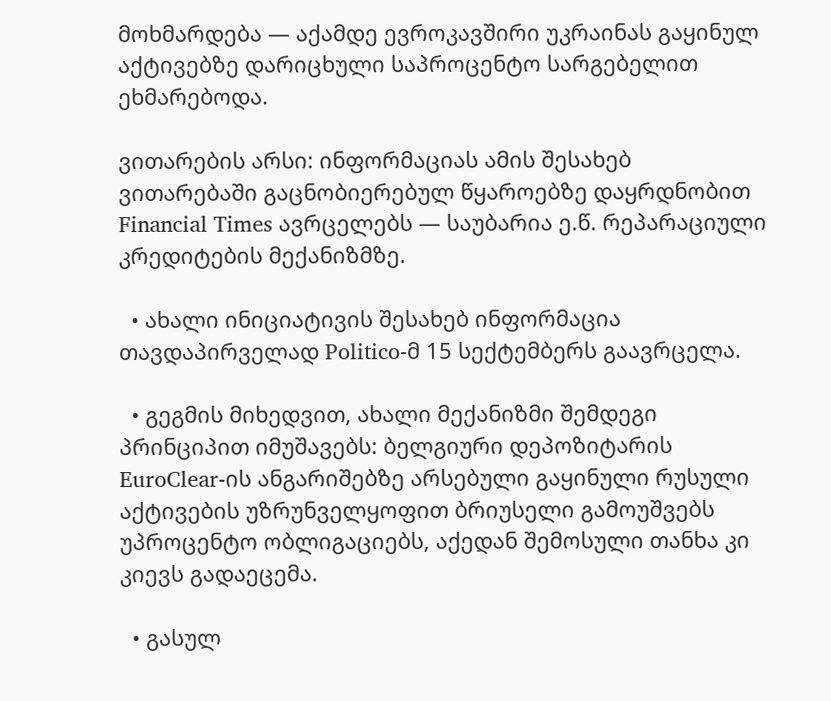მოხმარდება — აქამდე ევროკავშირი უკრაინას გაყინულ აქტივებზე დარიცხული საპროცენტო სარგებელით ეხმარებოდა.

ვითარების არსი: ინფორმაციას ამის შესახებ ვითარებაში გაცნობიერებულ წყაროებზე დაყრდნობით Financial Times ავრცელებს — საუბარია ე.წ. რეპარაციული კრედიტების მექანიზმზე.

  • ახალი ინიციატივის შესახებ ინფორმაცია თავდაპირველად Politico-მ 15 სექტემბერს გაავრცელა.

  • გეგმის მიხედვით, ახალი მექანიზმი შემდეგი პრინციპით იმუშავებს: ბელგიური დეპოზიტარის EuroClear-ის ანგარიშებზე არსებული გაყინული რუსული აქტივების უზრუნველყოფით ბრიუსელი გამოუშვებს უპროცენტო ობლიგაციებს, აქედან შემოსული თანხა კი კიევს გადაეცემა.

  • გასულ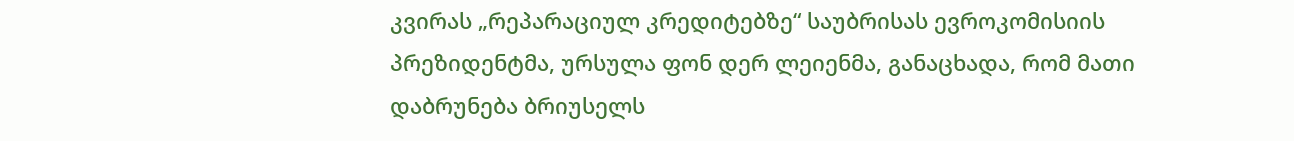კვირას „რეპარაციულ კრედიტებზე“ საუბრისას ევროკომისიის პრეზიდენტმა, ურსულა ფონ დერ ლეიენმა, განაცხადა, რომ მათი დაბრუნება ბრიუსელს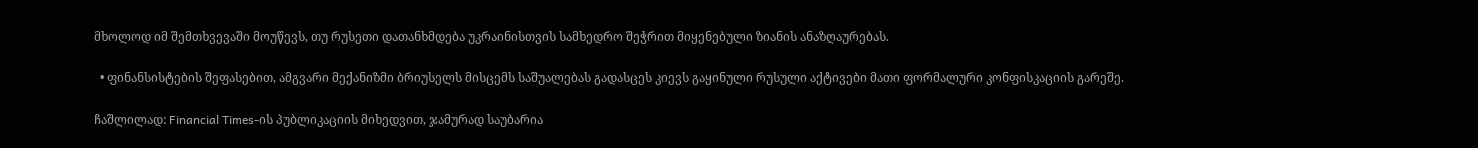მხოლოდ იმ შემთხვევაში მოუწევს, თუ რუსეთი დათანხმდება უკრაინისთვის სამხედრო შეჭრით მიყენებული ზიანის ანაზღაურებას.

  • ფინანსისტების შეფასებით, ამგვარი მექანიზმი ბრიუსელს მისცემს საშუალებას გადასცეს კიევს გაყინული რუსული აქტივები მათი ფორმალური კონფისკაციის გარეშე.

ჩაშლილად: Financial Times-ის პუბლიკაციის მიხედვით, ჯამურად საუბარია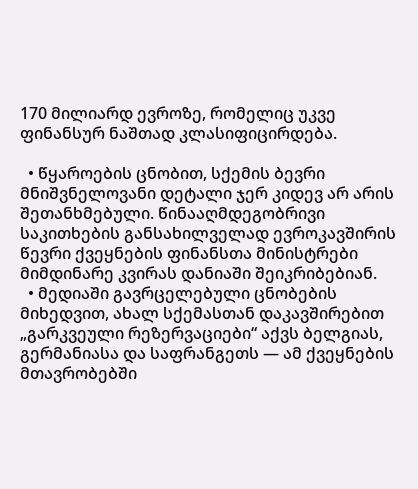170 მილიარდ ევროზე, რომელიც უკვე ფინანსურ ნაშთად კლასიფიცირდება.

  • წყაროების ცნობით, სქემის ბევრი მნიშვნელოვანი დეტალი ჯერ კიდევ არ არის შეთანხმებული. წინააღმდეგობრივი საკითხების განსახილველად ევროკავშირის წევრი ქვეყნების ფინანსთა მინისტრები მიმდინარე კვირას დანიაში შეიკრიბებიან.
  • მედიაში გავრცელებული ცნობების მიხედვით, ახალ სქემასთან დაკავშირებით „გარკვეული რეზერვაციები“ აქვს ბელგიას, გერმანიასა და საფრანგეთს — ამ ქვეყნების მთავრობებში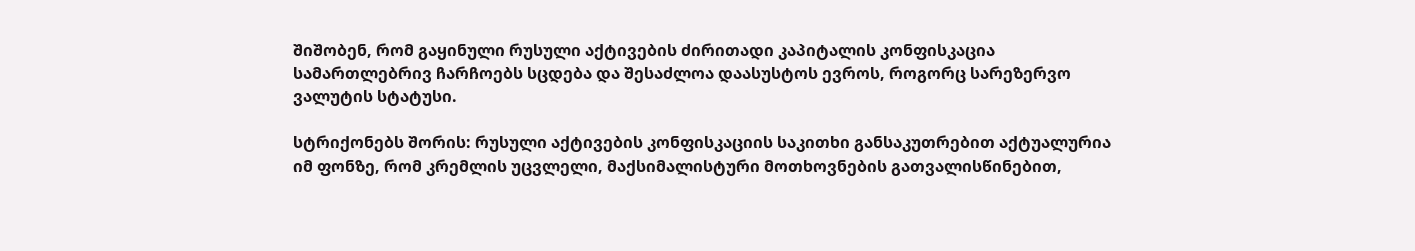შიშობენ, რომ გაყინული რუსული აქტივების ძირითადი კაპიტალის კონფისკაცია სამართლებრივ ჩარჩოებს სცდება და შესაძლოა დაასუსტოს ევროს, როგორც სარეზერვო ვალუტის სტატუსი.

სტრიქონებს შორის: რუსული აქტივების კონფისკაციის საკითხი განსაკუთრებით აქტუალურია იმ ფონზე, რომ კრემლის უცვლელი, მაქსიმალისტური მოთხოვნების გათვალისწინებით,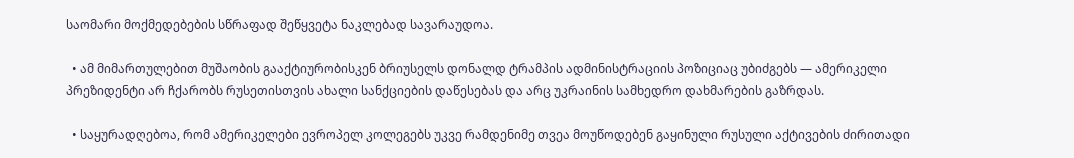საომარი მოქმედებების სწრაფად შეწყვეტა ნაკლებად სავარაუდოა.

  • ამ მიმართულებით მუშაობის გააქტიურობისკენ ბრიუსელს დონალდ ტრამპის ადმინისტრაციის პოზიციაც უბიძგებს — ამერიკელი პრეზიდენტი არ ჩქარობს რუსეთისთვის ახალი სანქციების დაწესებას და არც უკრაინის სამხედრო დახმარების გაზრდას.

  • საყურადღებოა, რომ ამერიკელები ევროპელ კოლეგებს უკვე რამდენიმე თვეა მოუწოდებენ გაყინული რუსული აქტივების ძირითადი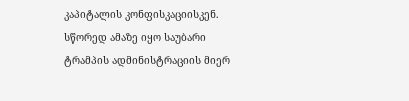კაპიტალის კონფისკაციისკენ. სწორედ ამაზე იყო საუბარი ტრამპის ადმინისტრაციის მიერ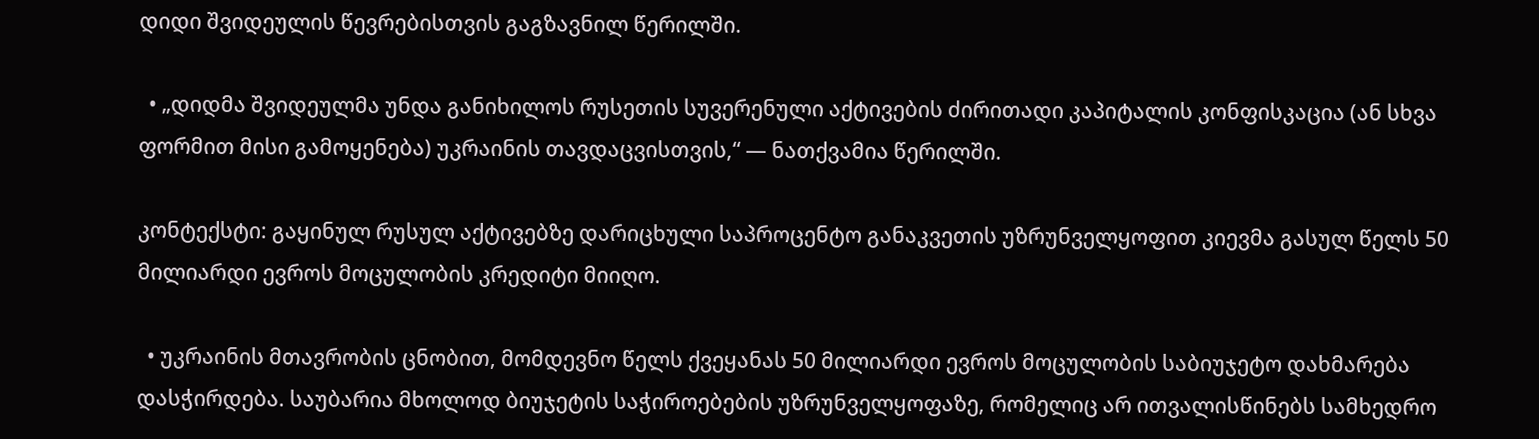დიდი შვიდეულის წევრებისთვის გაგზავნილ წერილში.

  • „დიდმა შვიდეულმა უნდა განიხილოს რუსეთის სუვერენული აქტივების ძირითადი კაპიტალის კონფისკაცია (ან სხვა ფორმით მისი გამოყენება) უკრაინის თავდაცვისთვის,“ — ნათქვამია წერილში.

კონტექსტი: გაყინულ რუსულ აქტივებზე დარიცხული საპროცენტო განაკვეთის უზრუნველყოფით კიევმა გასულ წელს 50 მილიარდი ევროს მოცულობის კრედიტი მიიღო.

  • უკრაინის მთავრობის ცნობით, მომდევნო წელს ქვეყანას 50 მილიარდი ევროს მოცულობის საბიუჯეტო დახმარება დასჭირდება. საუბარია მხოლოდ ბიუჯეტის საჭიროებების უზრუნველყოფაზე, რომელიც არ ითვალისწინებს სამხედრო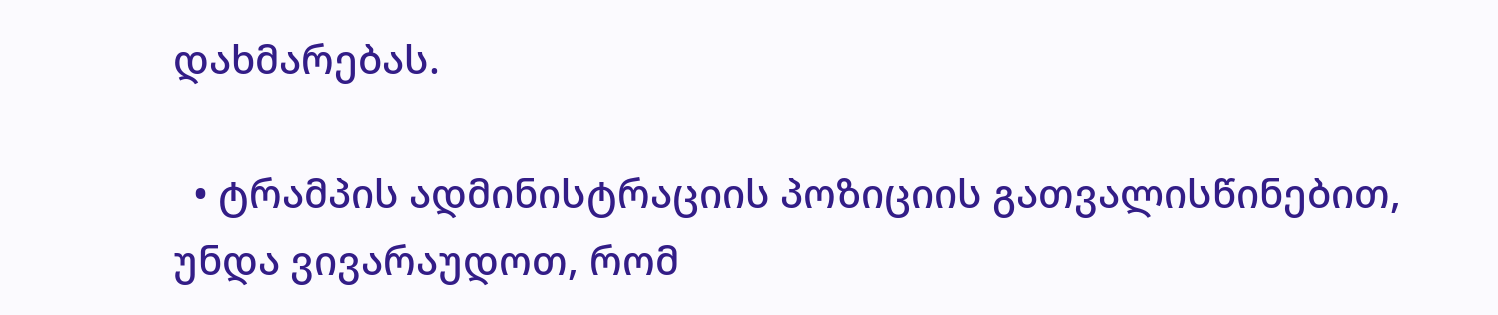დახმარებას.

  • ტრამპის ადმინისტრაციის პოზიციის გათვალისწინებით, უნდა ვივარაუდოთ, რომ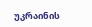უკრაინის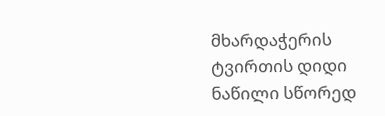მხარდაჭერის ტვირთის დიდი ნაწილი სწორედ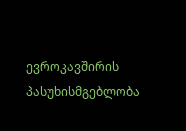ევროკავშირის პასუხისმგებლობა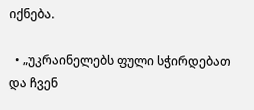იქნება.

  • „უკრაინელებს ფული სჭირდებათ და ჩვენ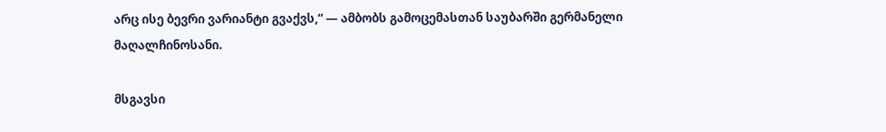არც ისე ბევრი ვარიანტი გვაქვს,“ — ამბობს გამოცემასთან საუბარში გერმანელი მაღალჩინოსანი.

მსგავსი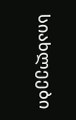სიახლეები